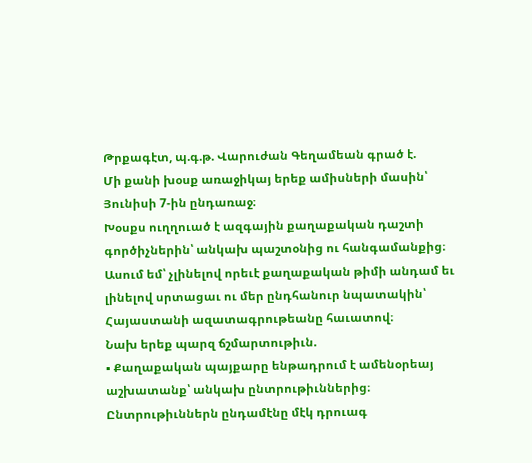Թրքագէտ, պ.գ.թ. Վարուժան Գեղամեան գրած է.
Մի քանի խօսք առաջիկայ երեք ամիսների մասին՝ Յունիսի 7-ին ընդառաջ։
Խօսքս ուղղուած է ազգային քաղաքական դաշտի գործիչներին՝ անկախ պաշտօնից ու հանգամանքից։
Ասում եմ՝ չլինելով որեւէ քաղաքական թիմի անդամ եւ լինելով սրտացաւ ու մեր ընդհանուր նպատակին՝ Հայաստանի ազատագրութեանը հաւատով։
Նախ երեք պարզ ճշմարտութիւն.
▪ Քաղաքական պայքարը ենթադրում է ամենօրեայ աշխատանք՝ անկախ ընտրութիւններից։ Ընտրութիւններն ընդամէնը մէկ դրուագ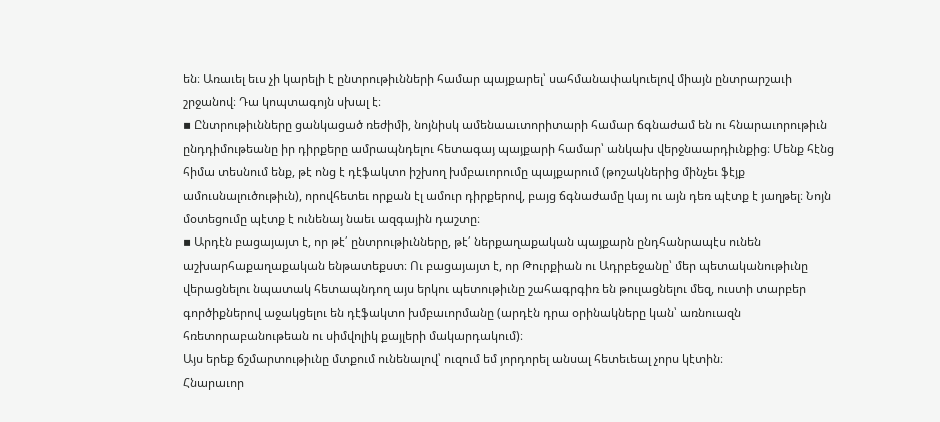են։ Առաւել եւս չի կարելի է ընտրութիւնների համար պայքարել՝ սահմանափակուելով միայն ընտրարշաւի շրջանով։ Դա կոպտագոյն սխալ է։
▪ Ընտրութիւնները ցանկացած ռեժիմի, նոյնիսկ ամենաաւտորիտարի համար ճգնաժամ են ու հնարաւորութիւն ընդդիմութեանը իր դիրքերը ամրապնդելու հետագայ պայքարի համար՝ անկախ վերջնաարդիւնքից։ Մենք հէնց հիմա տեսնում ենք, թէ ոնց է դէֆակտո իշխող խմբաւորումը պայքարում (թոշակներից մինչեւ ֆէյք ամուսնալուծութիւն), որովհետեւ որքան էլ ամուր դիրքերով, բայց ճգնաժամը կայ ու այն դեռ պէտք է յաղթել։ Նոյն մօտեցումը պէտք է ունենայ նաեւ ազգային դաշտը։
▪ Արդէն բացայայտ է, որ թէ՛ ընտրութիւնները, թէ՛ ներքաղաքական պայքարն ընդհանրապէս ունեն աշխարհաքաղաքական ենթատեքստ։ Ու բացայայտ է, որ Թուրքիան ու Ադրբեջանը՝ մեր պետականութիւնը վերացնելու նպատակ հետապնդող այս երկու պետութիւնը շահագրգիռ են թուլացնելու մեզ, ուստի տարբեր գործիքներով աջակցելու են դէֆակտո խմբաւորմանը (արդէն դրա օրինակները կան՝ առնուազն հռետորաբանութեան ու սիմվոլիկ քայլերի մակարդակում)։
Այս երեք ճշմարտութիւնը մտքում ունենալով՝ ուզում եմ յորդորել անսալ հետեւեալ չորս կէտին։
Հնարաւոր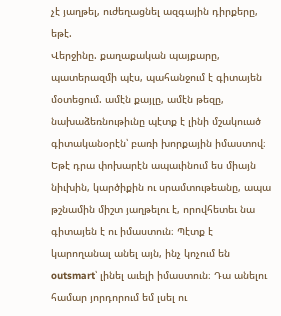չէ յաղթել, ուժեղացնել ազգային դիրքերը, եթէ.
Վերջինը. քաղաքական պայքարը, պատերազմի պէս, պահանջում է գիտայեն մօտեցում. ամէն քայլը, ամէն թեզը, նախաձեռնութիւնը պէտք է լինի մշակուած գիտականօրէն՝ բառի խորքային իմաստով։ Եթէ դրա փոխարէն ապաւինում ես միայն նիւխին, կարծիքին ու սրամտութեանը, ապա թշնամին միշտ յաղթելու է, որովհետեւ նա գիտայեն է ու իմաստուն։ Պէտք է կարողանալ անել այն, ինչ կոչում են outsmart՝ լինել աւելի իմաստուն։ Դա անելու համար յորդորում եմ լսել ու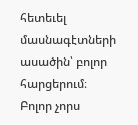հետեւել մասնագէտների ասածին՝ բոլոր հարցերում։
Բոլոր չորս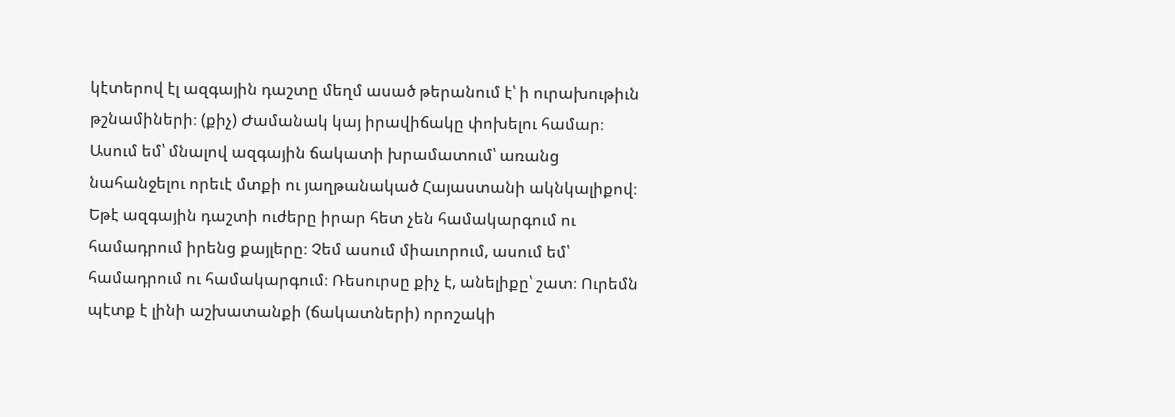կէտերով էլ ազգային դաշտը մեղմ ասած թերանում է՝ ի ուրախութիւն թշնամիների։ (քիչ) Ժամանակ կայ իրավիճակը փոխելու համար։ Ասում եմ՝ մնալով ազգային ճակատի խրամատում՝ առանց նահանջելու որեւէ մտքի ու յաղթանակած Հայաստանի ակնկալիքով։
Եթէ ազգային դաշտի ուժերը իրար հետ չեն համակարգում ու համադրում իրենց քայլերը։ Չեմ ասում միաւորում, ասում եմ՝ համադրում ու համակարգում։ Ռեսուրսը քիչ է, անելիքը՝ շատ։ Ուրեմն պէտք է լինի աշխատանքի (ճակատների) որոշակի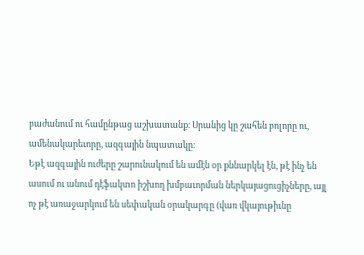բաժանում ու համընթաց աշխատանք։ Սրանից կը շահեն բոլորը ու, ամենակարեւորը, ազգային նպատակը։
Եթէ ազգային ուժերը շարունակում են ամէն օր քննարկել էն, թէ ինչ են ասում ու անում դէֆակտո իշխող խմբաւորման ներկայացուցիչները, այլ ոչ թէ առաջարկում են սեփական օրակարգը (վառ վկայութիւնը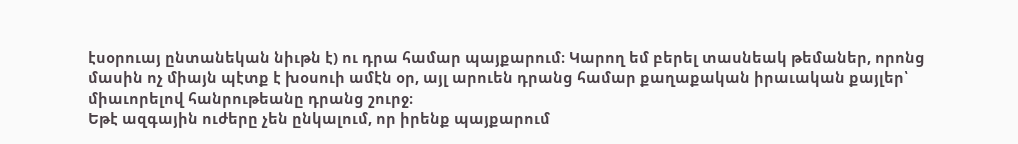էսօրուայ ընտանեկան նիւթն է) ու դրա համար պայքարում։ Կարող եմ բերել տասնեակ թեմաներ, որոնց մասին ոչ միայն պէտք է խօսուի ամէն օր, այլ արուեն դրանց համար քաղաքական իրաւական քայլեր՝ միաւորելով հանրութեանը դրանց շուրջ։
Եթէ ազգային ուժերը չեն ընկալում, որ իրենք պայքարում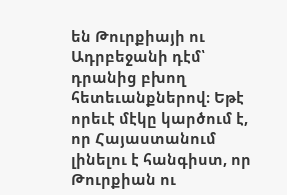են Թուրքիայի ու Ադրբեջանի դէմ՝ դրանից բխող հետեւանքներով։ Եթէ որեւէ մէկը կարծում է, որ Հայաստանում լինելու է հանգիստ, որ Թուրքիան ու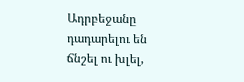Ադրբեջանը դադարելու են ճնշել ու խլել,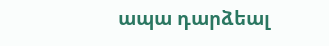ապա դարձեալ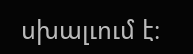սխալւում է։